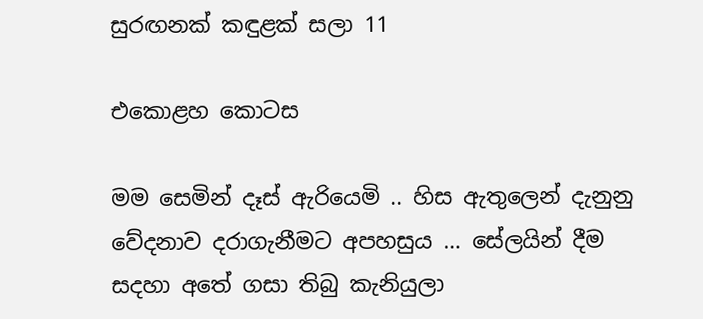සුරඟනක් කඳුළක් සලා 11

එකොළහ කොටස

මම සෙමින් දෑස් ඇරියෙමි .. හිස ඇතුලෙන් දැනුනු වේදනාව දරාගැනීමට අපහසුය … සේලයින් දීම සදහා අතේ ගසා තිබු කැනියුලා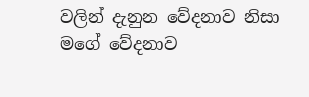වලින් දැනුන වේදනාව නිසා මගේ වේදනාව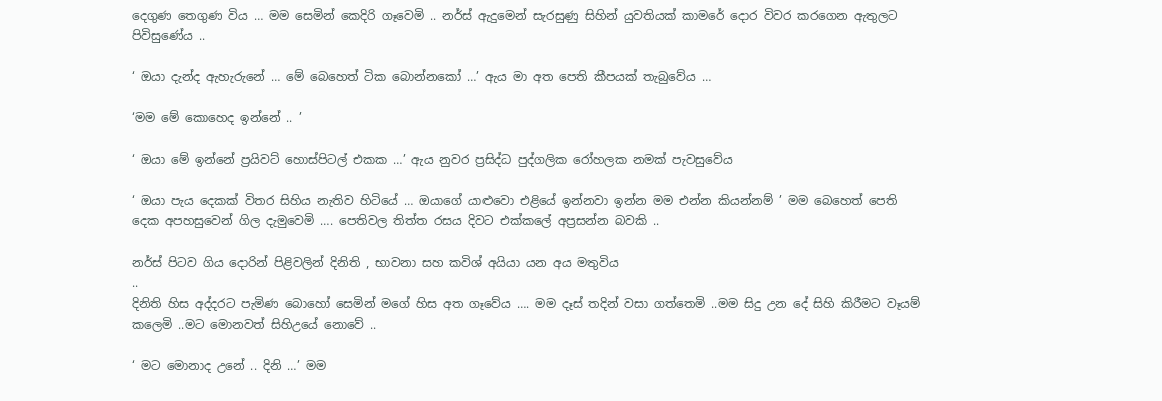දෙගුණ තෙගුණ විය … මම සෙමින් කෙදිරි ගෑවෙමි .. නර්ස් ඇදුමෙන් සැරසුණු සිහින් යුවතියක් කාමරේ දොර විවර කරගෙන ඇතුලට පිවිසුණේය ..

‘ ඔයා දැන්ද ඇහැරුනේ … මේ බෙහෙත් ටික බොන්නකෝ …’ ඇය මා අත පෙති කීපයක් තැබුවේය …

‘මම මේ කොහෙද ඉන්නේ .. ’

‘ ඔයා මේ ඉන්නේ ප්‍රයිවට් හොස්පිටල් එකක …’ ඇය නුවර ප්‍රසිද්ධ පුද්ගලික රෝහලක නමක් පැවසුවේය

‘ ඔයා පැය දෙකක් විතර සිහිය නැතිව හිටියේ … ඔයාගේ යාළුවො එළියේ ඉන්නවා ඉන්න මම එන්න කියන්නම් ’ මම බෙහෙත් පෙති දෙක අපහසුවෙන් ගිල දැමුවෙමි …. පෙතිවල තිත්ත රසය දිවට එක්කලේ අප්‍රසන්න බවකි ..

නර්ස් පිටව ගිය දොරින් පිළිවලින් දිනිති , භාවනා සහ කවිශ් අයියා යන අය මතුවිය
..
දිනිති හිස අද්දරට පැමිණ බොහෝ සෙමින් මගේ හිස අත ගෑවේය …. මම දෑස් තදින් වසා ගත්තෙමි ..මම සිදු උන දේ සිහි කිරීමට වෑයම් කලෙමි ..මට මොනවත් සිහිඋයේ නොවේ ..

‘ මට මොනාද උනේ .. දිනි …’ මම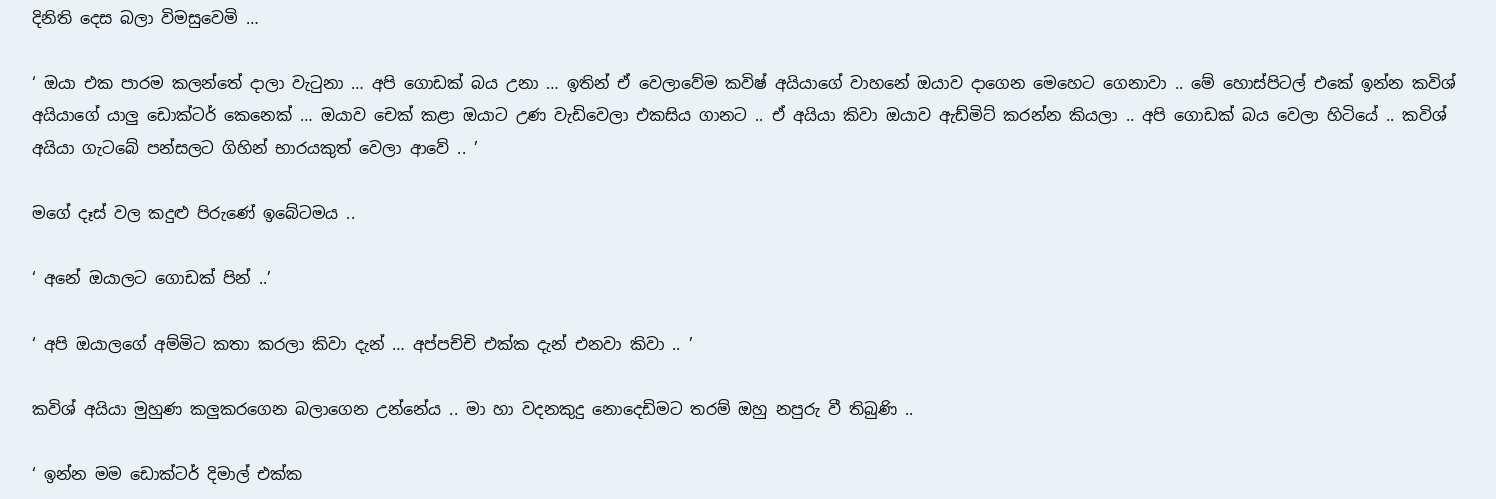දිනිති දෙස බලා විමසුවෙමි …

‘ ඔයා එක පාරම කලන්තේ දාලා වැටුනා … අපි ගොඩක් බය උනා … ඉතින් ඒ වෙලාවේම කවිෂ් අයියාගේ වාහනේ ඔයාව දාගෙන මෙහෙට ගෙනාවා .. මේ හොස්පිටල් එකේ ඉන්න කවිශ් අයියාගේ යාලු ඩොක්ටර් කෙනෙක් … ඔයාව චෙක් කළා ඔයාට උණ වැඩිවෙලා එකසිය ගානට .. ඒ අයියා කිවා ඔයාව ඇඩ්මිට් කරන්න කියලා .. අපි ගොඩක් බය වෙලා හිටියේ .. කවිශ් අයියා ගැටබේ පන්සලට ගිහින් භාරයකුත් වෙලා ආවේ .. ’

මගේ දෑස් වල කදුළු පිරුණේ ඉබේටමය ..

‘ අනේ ඔයාලට ගොඩක් පින් ..’

‘ අපි ඔයාලගේ අම්මිට කතා කරලා කිවා දැන් … අප්පච්චි එක්ක දැන් එනවා කිවා .. ’

කවිශ් අයියා මුහුණ කලුකරගෙන බලාගෙන උන්නේය .. මා හා වදනකුදු නොදෙඩිමට තරම් ඔහු නපුරු වී තිබුණි ..

‘ ඉන්න මම ඩොක්ටර් දිමාල් එක්ක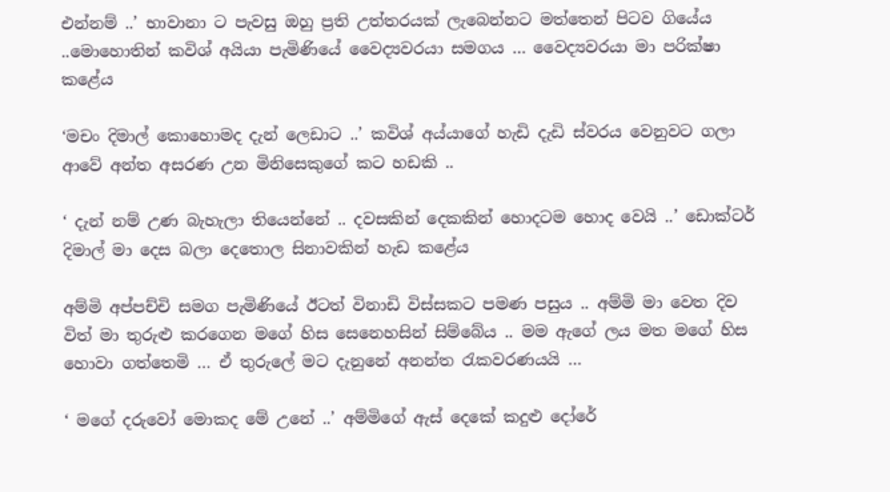එන්නම් ..’ භාවානා ට පැවසු ඔහු ප්‍රති උත්තරයක් ලැබෙන්නට මත්තෙන් පිටව ගියේය ..මොහොතින් කවිශ් අයියා පැමිණියේ වෛද්‍යවරයා සමගය … වෛද්‍යවරයා මා පරික්ෂා කළේය

‘මචං දිමාල් කොහොමද දැන් ලෙඩාට ..’ කවිශ් අය්යාගේ හැඩි දැඩි ස්වරය වෙනුවට ගලා ආවේ අන්ත අසරණ උන මිනිසෙකුගේ කට හඩකි ..

‘ දැන් නම් උණ බැහැලා තියෙන්නේ .. දවසකින් දෙකකින් හොදටම හොද වෙයි ..’ ඩොක්ටර් දිමාල් මා දෙස බලා දෙතොල සිනාවකින් හැඩ කළේය

අම්මි අප්පච්චි සමග පැමිණියේ ඊටත් විනාඩි විස්සකට පමණ පසුය .. අම්මි මා වෙත දිව විත් මා තුරුළු කරගෙන මගේ හිස සෙනෙහසින් සිම්බේය .. මම ඇගේ ලය මත මගේ හිස හොවා ගත්තෙමි … ඒ තුරුලේ මට දැනුනේ අනන්ත රැකවරණයයි …

‘ මගේ දරුවෝ මොකද මේ උනේ ..’ අම්මිගේ ඇස් දෙකේ කදුළු දෝරේ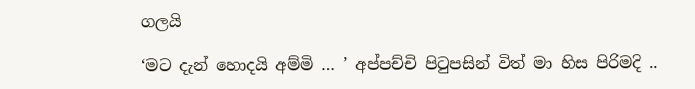ගලයි

‘මට දැන් හොදයි අම්මි … ’ අප්පච්චි පිටුපසින් විත් මා හිස පිරිමදි ..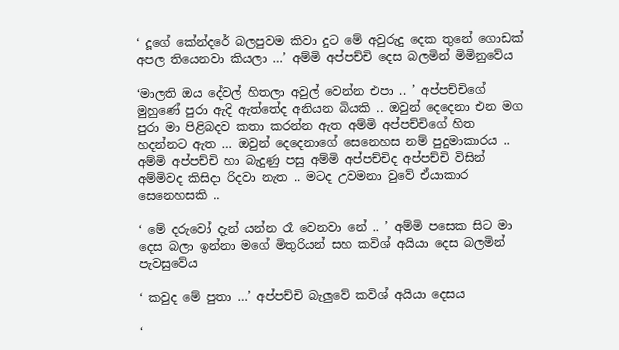‘ දූගේ කේන්දරේ බලපුවම කිවා දුට මේ අවුරුදු දෙක තුනේ ගොඩක් අපල තියෙනවා කියලා …’ අම්මි අප්පච්චි දෙස බලමින් මිමිනුවේය

‘මාලති ඔය දේවල් හිතලා අවුල් වෙන්න එපා .. ’ අප්පච්චිගේ මුහුණේ පුරා ඇදි ඇත්තේද අනියන බියකි .. ඔවුන් දෙදෙනා එන මග පුරා මා පිළිබදව කතා කරන්න ඇත අම්මි අප්පච්චිගේ හිත හදන්නට ඇත … ඔවුන් දෙදෙනාගේ සෙනෙහස නම් පුදුමාකාරය .. අම්මි අප්පච්චි හා බැදුණු පසු අම්මි අප්පච්චිද අප්පච්චි විසින් අම්මිවද කිසිදා රිදවා නැත .. මටද උවමනා වුවේ ඒයාකාර සෙනෙහසකි ..

‘ මේ දරුවෝ දැන් යන්න රෑ වෙනවා නේ .. ’ අම්මි පසෙක සිට මා දෙස බලා ඉන්නා මගේ මිතුරියන් සහ කවිශ් අයියා දෙස බලමින් පැවසුවේය

‘ කවුද මේ පුතා …’ අප්පච්චි බැලුවේ කවිශ් අයියා දෙසය

‘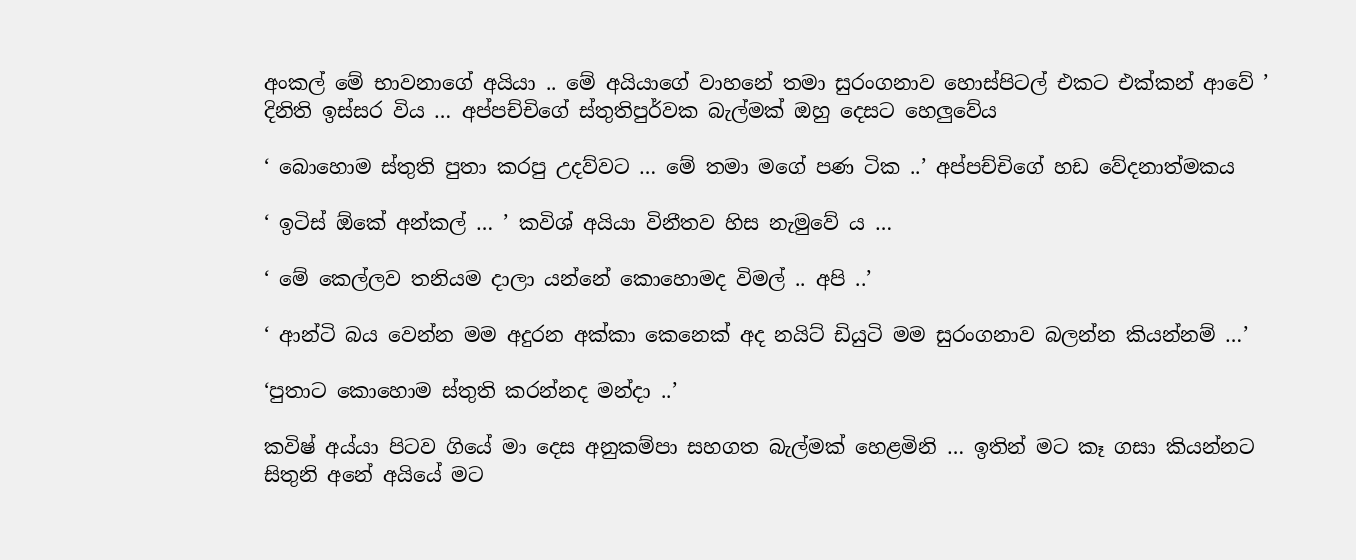අංකල් මේ භාවනාගේ අයියා .. මේ අයියාගේ වාහනේ තමා සුරංගනාව හොස්පිටල් එකට එක්කන් ආවේ ’ දිනිති ඉස්සර විය … අප්පච්චිගේ ස්තුතිපුර්වක බැල්මක් ඔහු දෙසට හෙලුවේය

‘ බොහොම ස්තුති පුතා කරපු උදව්වට … මේ තමා මගේ පණ ටික ..’ අප්පච්චිගේ හඩ වේදනාත්මකය

‘ ඉටිස් ඕකේ අන්කල් … ’ කවිශ් අයියා විනීතව හිස නැමුවේ ය …

‘ මේ කෙල්ලව තනියම දාලා යන්නේ කොහොමද විමල් .. අපි ..’

‘ ආන්ටි බය වෙන්න මම අදුරන අක්කා කෙනෙක් අද නයිට් ඩියුටි මම සුරංගනාව බලන්න කියන්නම් …’

‘පුතාට කොහොම ස්තුති කරන්නද මන්දා ..’

කවිෂ් අය්යා පිටව ගියේ මා දෙස අනුකම්පා සහගත බැල්මක් හෙළමිනි … ඉතින් මට කෑ ගසා කියන්නට සිතුනි අනේ අයියේ මට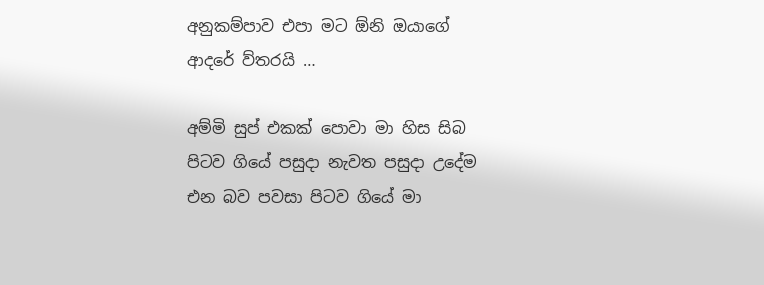අනුකම්පාව එපා මට ඕනි ඔයාගේ ආදරේ ව්තරයි …

අම්මි සුප් එකක් පොවා මා හිස සිබ පිටව ගියේ පසුදා නැවත පසුදා උදේම එන බව පවසා පිටව ගියේ මා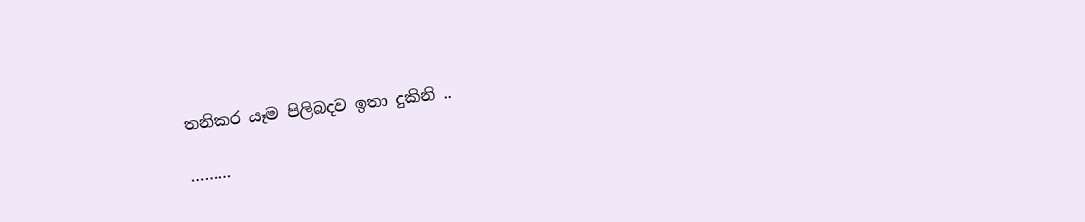තනිකර යෑම පිලිබදව ඉතා දුකිනි ..

………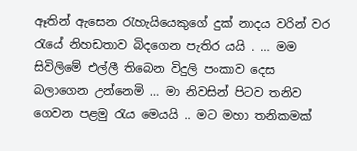ඈතින් ඇසෙන රැහැයියෙකුගේ දුක් නාදය වරින් වර රැයේ නිහඩතාව බිදගෙන පැතිර යයි . … මම සිවිලිමේ එල්ලී තිබෙන විදුලි පංකාව දෙස බලාගෙන උන්නෙමි … මා නිවසින් පිටව තනිව ගෙවන පළමු රැය මෙයයි .. මට මහා තනිකමක්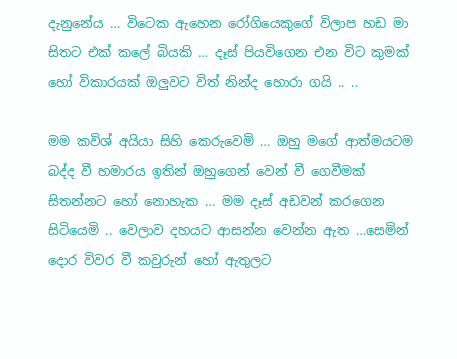දැනුනේය … විටෙක ඇහෙන රෝගියෙකුගේ විලාප හඩ මා සිතට එක් කලේ බියකි … දෑස් පියවිගෙන එන විට කුමක් හෝ විකාරයක් ඔලුවට විත් නින්ද හොරා ගයි .. ..

මම කවිශ් අයියා සිහි කෙරුවෙමි … ඔහු මගේ ආත්මයටම බද්ද වී හමාරය ඉතින් ඔහුගෙන් වෙන් වී ගෙවීමක් සිතන්නට හෝ නොහැක … මම දෑස් අඩවන් කරගෙන සිටියෙමි .. වෙලාව දහයට ආසන්න වෙන්න ඇත …සෙමින් දොර විවර වී කවුරුන් හෝ ඇතුලට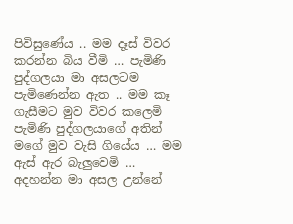පිවිසුණේය .. මම දෑස් විවර කරන්න බිය වීමි … පැමිණි පුද්ගලයා මා අසලටම පැමිණෙන්න ඇත .. මම කෑ ගැසීමට මුව විවර කලෙමි පැමිණි පුද්ගලයාගේ අතින් මගේ මුව වැසි ගියේය … මම ඇස් ඇර බැලුවෙමි … අදහන්න මා අසල උන්නේ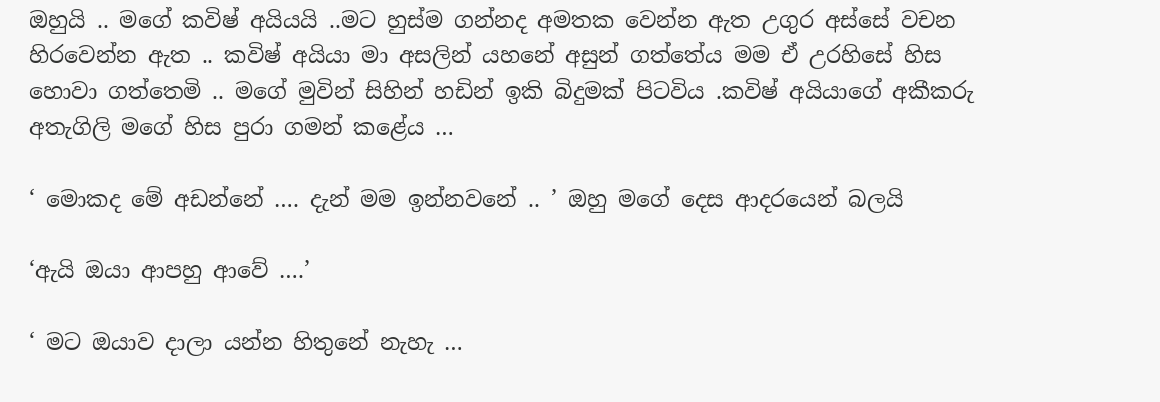ඔහුයි .. මගේ කවිෂ් අයියයි ..මට හුස්ම ගන්නද අමතක වෙන්න ඇත උගුර අස්සේ වචන හිරවෙන්න ඇත .. කවිෂ් අයියා මා අසලින් යහනේ අසුන් ගත්තේය මම ඒ උරහිසේ හිස හොවා ගත්තෙමි .. මගේ මුවින් සිහින් හඩින් ඉකි බිදුමක් පිටවිය .කවිෂ් අයියාගේ අකීකරු අතැගිලි මගේ හිස පුරා ගමන් කළේය …

‘ මොකද මේ අඩන්නේ …. දැන් මම ඉන්නවනේ .. ’ ඔහු මගේ දෙස ආදරයෙන් බලයි

‘ඇයි ඔයා ආපහු ආවේ ….’

‘ මට ඔයාව දාලා යන්න හිතුනේ නැහැ …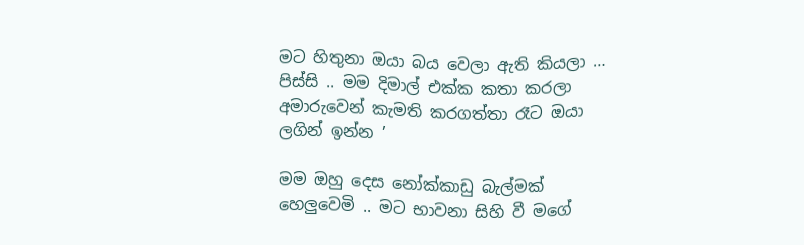මට හිතුනා ඔයා බය වෙලා ඇති කියලා … පිස්සි .. මම දිමාල් එක්ක කතා කරලා අමාරුවෙන් කැමති කරගත්තා රෑට ඔයා ලගින් ඉන්න ’

මම ඔහු දෙස නෝක්කාඩු බැල්මක් හෙලුවෙමි .. මට භාවනා සිහි වී මගේ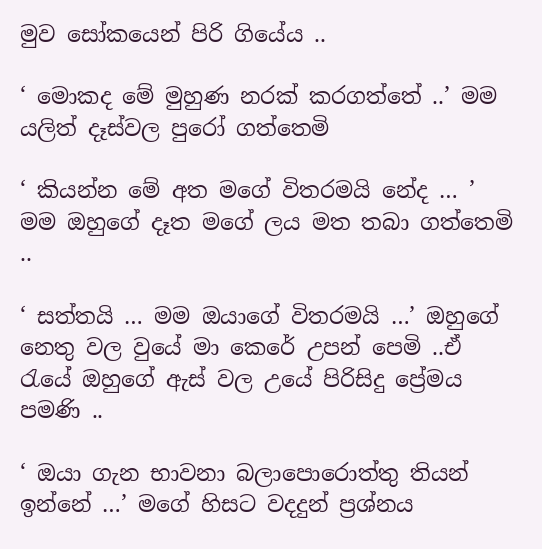මුව සෝකයෙන් පිරි ගියේය ..

‘ මොකද මේ මුහුණ නරක් කරගත්තේ ..’ මම යලිත් දෑස්වල පුරෝ ගත්තෙමි

‘ කියන්න මේ අත මගේ විතරමයි නේද … ’ මම ඔහුගේ දෑත මගේ ලය මත තබා ගත්තෙමි ..

‘ සත්තයි … මම ඔයාගේ විතරමයි …’ ඔහුගේ නෙතු වල වුයේ මා කෙරේ උපන් පෙමි ..ඒ රැයේ ඔහුගේ ඇස් වල උයේ පිරිසිදු ප්‍රේමය පමණි ..

‘ ඔයා ගැන භාවනා බලාපොරොත්තු තියන් ඉන්නේ …’ මගේ හිසට වදදුන් ප්‍රශ්නය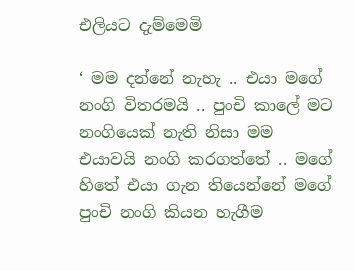එලියට දැම්මෙමි

‘ මම දන්නේ නැහැ .. එයා මගේ නංගි විතරමයි .. පුංචි කාලේ මට නංගියෙක් නැති නිසා මම එයාවයි නංගි කරගත්තේ .. මගේ හිතේ එයා ගැන තියෙන්නේ මගේ පුංචි නංගි කියන හැගීම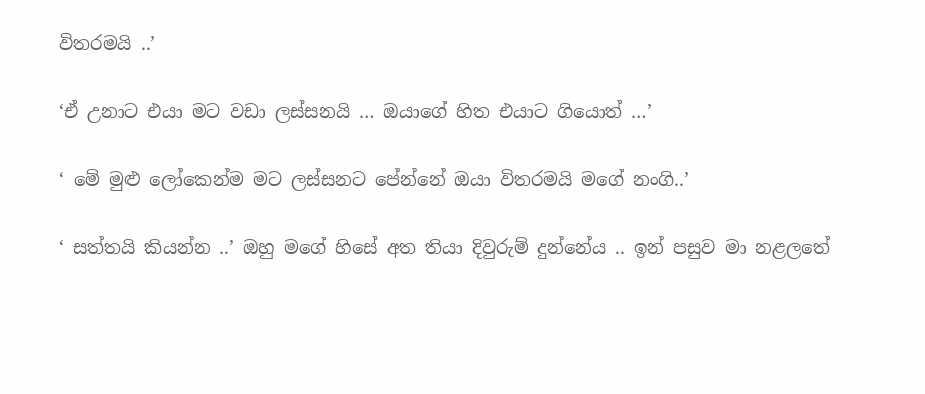විතරමයි ..’

‘ඒ උනාට එයා මට වඩා ලස්සනයි … ඔයාගේ හිත එයාට ගියොත් …’

‘ මේ මුළු ලෝකෙන්ම මට ලස්සනට පේන්නේ ඔයා විතරමයි මගේ නංගි..’

‘ සත්තයි කියන්න ..’ ඔහු මගේ හිසේ අත තියා දිවුරුම් දුන්නේය .. ඉන් පසුව මා නළලතේ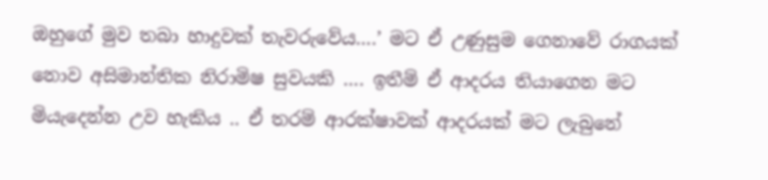ඔහුගේ මුව තබා හාදුවක් තැවරුවේය….’ මට ඒ උණුසුම ගෙනාවේ රාගයක් නොව අසිමාන්තික නිරාමිෂ සුවයකි …. ඉතීම් ඒ ආදරය තියාගෙන මට මියැදෙන්න උව හැකිය .. ඒ තරම් ආරක්ෂාවක් ආදරයක් මට ලැබුනේ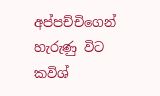අප්පච්චිගෙන් හැරුණු විට කවිශ්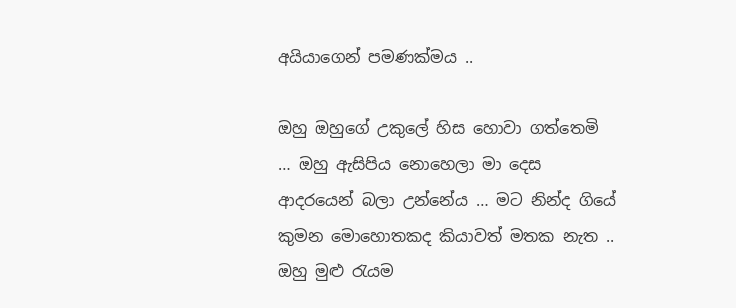අයියාගෙන් පමණක්මය ..

ඔහු ඔහුගේ උකුලේ හිස හොවා ගත්තෙමි … ඔහු ඇසිපිය නොහෙලා මා දෙස ආදරයෙන් බලා උන්නේය … මට නින්ද ගියේ කුමන මොහොතකද කියාවත් මතක නැත .. ඔහු මුළු රැයම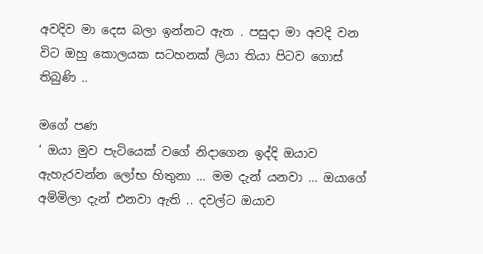අවදිව මා දෙස බලා ඉන්නට ඇත . පසුදා මා අවදි වන විට ඔහු කොලයක සටහනක් ලියා තියා පිටව ගොස් තිබුණි ..

මගේ පණ
‘ ඔයා මුව පැටියෙක් වගේ නිදාගෙන ඉද්දි ඔයාව ඇහැරවන්න ලෝභ හිතුනා … මම දැන් යනවා … ඔයාගේ අම්මිලා දැන් එනවා ඇති .. දවල්ට ඔයාව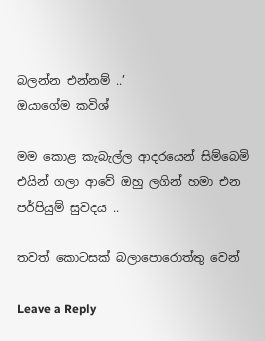බලන්න එන්නම් ..’
ඔයාගේම කවිශ්

මම කොළ කැබැල්ල ආදරයෙන් සිම්බෙමි එයින් ගලා ආවේ ඔහු ලගින් හමා එන පර්පියුම් සුවදය ..

තවත් කොටසක් බලාපොරොත්තු වෙන්

Leave a Reply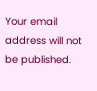Your email address will not be published.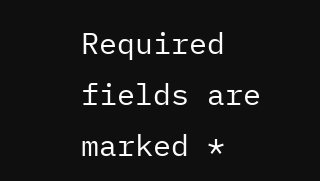Required fields are marked *